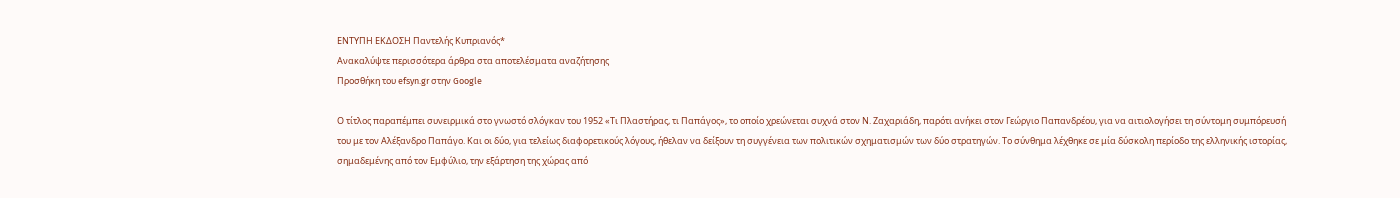ΕΝΤΥΠΗ ΕΚΔΟΣΗ Παντελής Κυπριανός*
Ανακαλύψτε περισσότερα άρθρα στα αποτελέσματα αναζήτησης
Προσθήκη του efsyn.gr στην Google

Ο τίτλος παραπέμπει συνειρμικά στο γνωστό σλόγκαν του 1952 «Τι Πλαστήρας, τι Παπάγος», το οποίο χρεώνεται συχνά στον Ν. Ζαχαριάδη, παρότι ανήκει στον Γεώργιο Παπανδρέου, για να αιτιολογήσει τη σύντομη συμπόρευσή του με τον Αλέξανδρο Παπάγο. Και οι δύο, για τελείως διαφορετικούς λόγους, ήθελαν να δείξουν τη συγγένεια των πολιτικών σχηματισμών των δύο στρατηγών. Το σύνθημα λέχθηκε σε μία δύσκολη περίοδο της ελληνικής ιστορίας, σημαδεμένης από τον Εμφύλιο, την εξάρτηση της χώρας από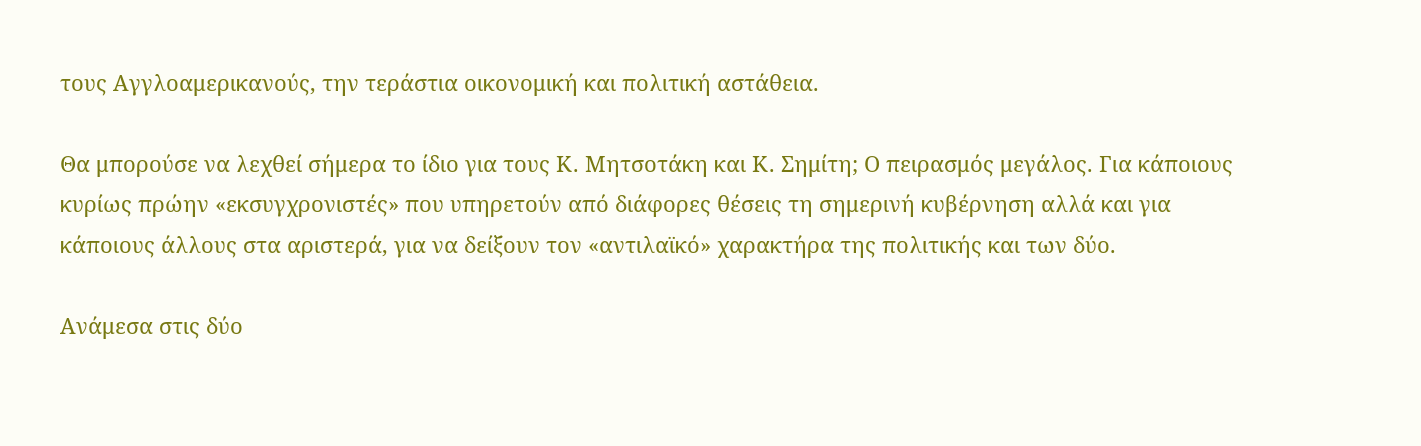τους Αγγλοαμερικανούς, την τεράστια οικονομική και πολιτική αστάθεια.

Θα μπορούσε να λεχθεί σήμερα το ίδιο για τους Κ. Μητσοτάκη και Κ. Σημίτη; Ο πειρασμός μεγάλος. Για κάποιους κυρίως πρώην «εκσυγχρονιστές» που υπηρετούν από διάφορες θέσεις τη σημερινή κυβέρνηση αλλά και για κάποιους άλλους στα αριστερά, για να δείξουν τον «αντιλαϊκό» χαρακτήρα της πολιτικής και των δύο.

Ανάμεσα στις δύο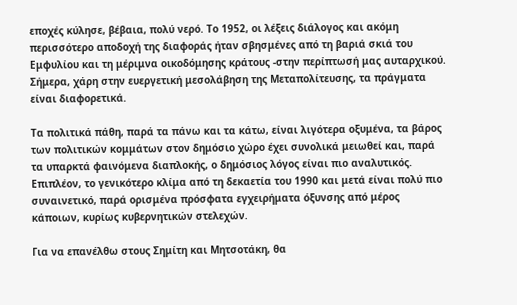εποχές κύλησε, βέβαια, πολύ νερό. Το 1952, οι λέξεις διάλογος και ακόμη περισσότερο αποδοχή της διαφοράς ήταν σβησμένες από τη βαριά σκιά του Εμφυλίου και τη μέριμνα οικοδόμησης κράτους -στην περίπτωσή μας αυταρχικού. Σήμερα, χάρη στην ευεργετική μεσολάβηση της Μεταπολίτευσης, τα πράγματα είναι διαφορετικά.

Τα πολιτικά πάθη, παρά τα πάνω και τα κάτω, είναι λιγότερα οξυμένα, τα βάρος των πολιτικών κομμάτων στον δημόσιο χώρο έχει συνολικά μειωθεί και, παρά τα υπαρκτά φαινόμενα διαπλοκής, ο δημόσιος λόγος είναι πιο αναλυτικός. Επιπλέον, το γενικότερο κλίμα από τη δεκαετία του 1990 και μετά είναι πολύ πιο συναινετικό, παρά ορισμένα πρόσφατα εγχειρήματα όξυνσης από μέρος κάποιων, κυρίως κυβερνητικών στελεχών.

Για να επανέλθω στους Σημίτη και Μητσοτάκη, θα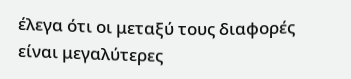έλεγα ότι οι μεταξύ τους διαφορές είναι μεγαλύτερες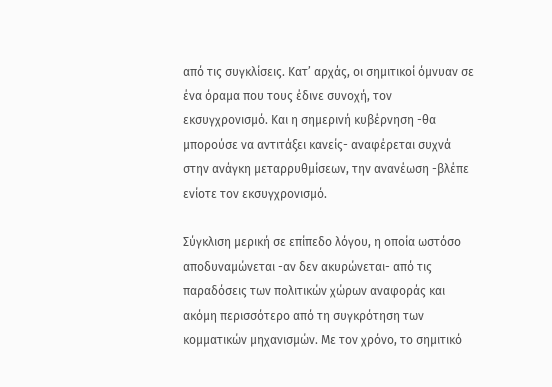από τις συγκλίσεις. Κατ’ αρχάς, οι σημιτικοί όμνυαν σε ένα όραμα που τους έδινε συνοχή, τον εκσυγχρονισμό. Και η σημερινή κυβέρνηση -θα μπορούσε να αντιτάξει κανείς- αναφέρεται συχνά στην ανάγκη μεταρρυθμίσεων, την ανανέωση -βλέπε ενίοτε τον εκσυγχρονισμό.

Σύγκλιση μερική σε επίπεδο λόγου, η οποία ωστόσο αποδυναμώνεται -αν δεν ακυρώνεται- από τις παραδόσεις των πολιτικών χώρων αναφοράς και ακόμη περισσότερο από τη συγκρότηση των κομματικών μηχανισμών. Με τον χρόνο, το σημιτικό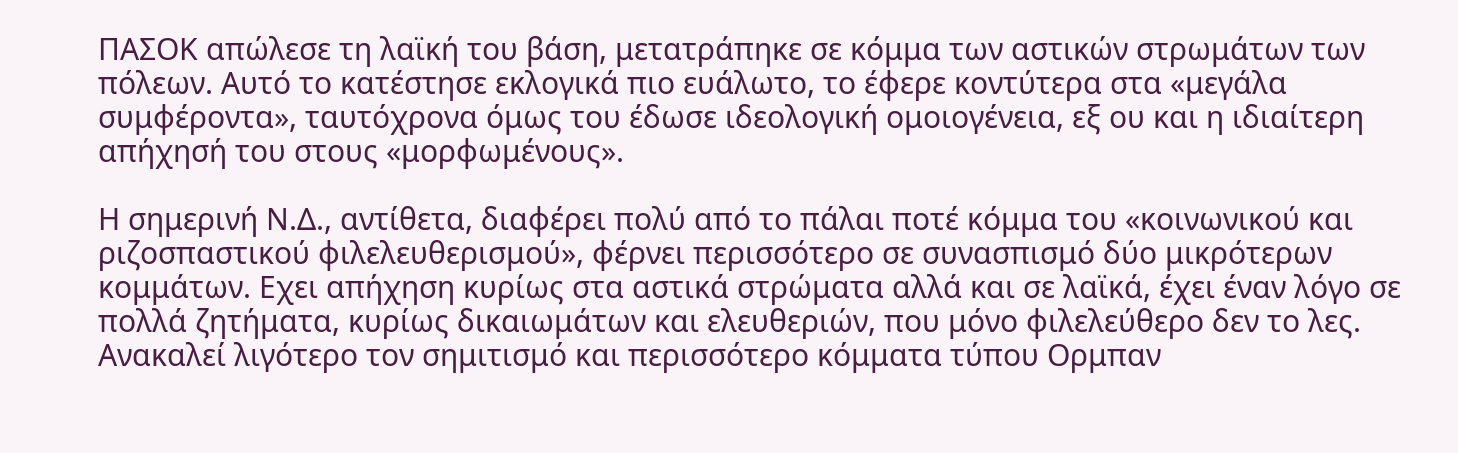ΠΑΣΟΚ απώλεσε τη λαϊκή του βάση, μετατράπηκε σε κόμμα των αστικών στρωμάτων των πόλεων. Αυτό το κατέστησε εκλογικά πιο ευάλωτο, το έφερε κοντύτερα στα «μεγάλα συμφέροντα», ταυτόχρονα όμως του έδωσε ιδεολογική ομοιογένεια, εξ ου και η ιδιαίτερη απήχησή του στους «μορφωμένους».

Η σημερινή Ν.Δ., αντίθετα, διαφέρει πολύ από το πάλαι ποτέ κόμμα του «κοινωνικού και ριζοσπαστικού φιλελευθερισμού», φέρνει περισσότερο σε συνασπισμό δύο μικρότερων κομμάτων. Εχει απήχηση κυρίως στα αστικά στρώματα αλλά και σε λαϊκά, έχει έναν λόγο σε πολλά ζητήματα, κυρίως δικαιωμάτων και ελευθεριών, που μόνο φιλελεύθερο δεν το λες. Ανακαλεί λιγότερο τον σημιτισμό και περισσότερο κόμματα τύπου Ορμπαν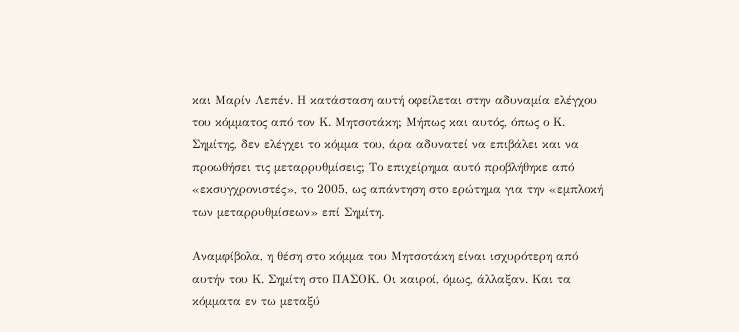και Μαρίν Λεπέν. Η κατάσταση αυτή οφείλεται στην αδυναμία ελέγχου του κόμματος από τον Κ. Μητσοτάκη; Μήπως και αυτός, όπως ο Κ. Σημίτης, δεν ελέγχει το κόμμα του, άρα αδυνατεί να επιβάλει και να προωθήσει τις μεταρρυθμίσεις; Το επιχείρημα αυτό προβλήθηκε από «εκσυγχρονιστές», το 2005, ως απάντηση στο ερώτημα για την «εμπλοκή των μεταρρυθμίσεων» επί Σημίτη.

Αναμφίβολα, η θέση στο κόμμα του Μητσοτάκη είναι ισχυρότερη από αυτήν του Κ. Σημίτη στο ΠΑΣΟΚ. Οι καιροί, όμως, άλλαξαν. Και τα κόμματα εν τω μεταξύ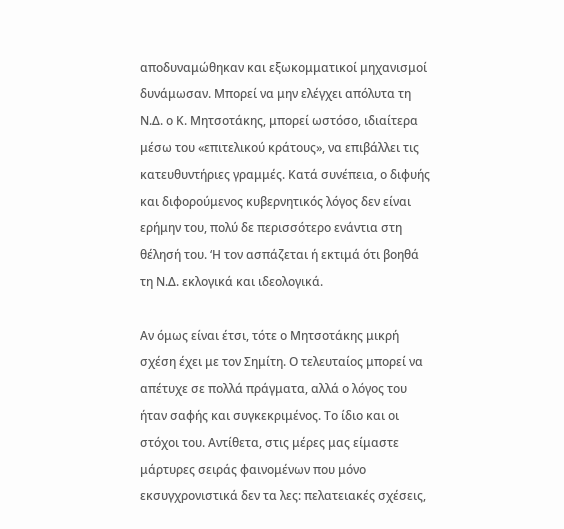αποδυναμώθηκαν και εξωκομματικοί μηχανισμοί δυνάμωσαν. Μπορεί να μην ελέγχει απόλυτα τη Ν.Δ. ο Κ. Μητσοτάκης, μπορεί ωστόσο, ιδιαίτερα μέσω του «επιτελικού κράτους», να επιβάλλει τις κατευθυντήριες γραμμές. Κατά συνέπεια, ο διφυής και διφορούμενος κυβερνητικός λόγος δεν είναι ερήμην του, πολύ δε περισσότερο ενάντια στη θέλησή του. ‘Η τον ασπάζεται ή εκτιμά ότι βοηθά τη Ν.Δ. εκλογικά και ιδεολογικά.

Αν όμως είναι έτσι, τότε ο Μητσοτάκης μικρή σχέση έχει με τον Σημίτη. Ο τελευταίος μπορεί να απέτυχε σε πολλά πράγματα, αλλά ο λόγος του ήταν σαφής και συγκεκριμένος. Το ίδιο και οι στόχοι του. Αντίθετα, στις μέρες μας είμαστε μάρτυρες σειράς φαινομένων που μόνο εκσυγχρονιστικά δεν τα λες: πελατειακές σχέσεις,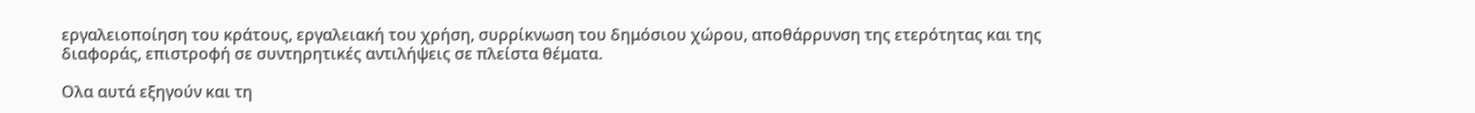εργαλειοποίηση του κράτους, εργαλειακή του χρήση, συρρίκνωση του δημόσιου χώρου, αποθάρρυνση της ετερότητας και της διαφοράς, επιστροφή σε συντηρητικές αντιλήψεις σε πλείστα θέματα.

Ολα αυτά εξηγούν και τη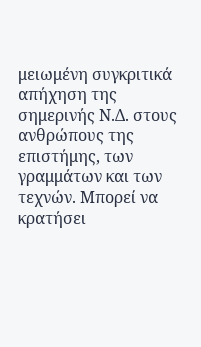μειωμένη συγκριτικά απήχηση της σημερινής Ν.Δ. στους ανθρώπους της επιστήμης, των γραμμάτων και των τεχνών. Μπορεί να κρατήσει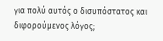για πολύ αυτός ο δισυπόστατος και διφορούμενος λόγος;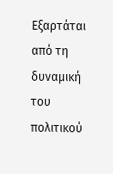Εξαρτάται από τη δυναμική του πολιτικού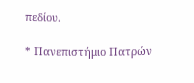πεδίου.

* Πανεπιστήμιο Πατρών